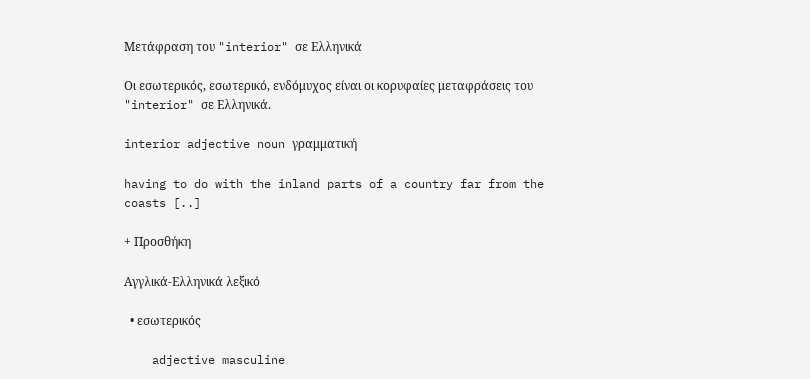Μετάφραση του "interior" σε Ελληνικά

Οι εσωτερικός, εσωτερικό, ενδόμυχος είναι οι κορυφαίες μεταφράσεις του "interior" σε Ελληνικά.

interior adjective noun γραμματική

having to do with the inland parts of a country far from the coasts [..]

+ Προσθήκη

Αγγλικά-Ελληνικά λεξικό

  • εσωτερικός

    adjective masculine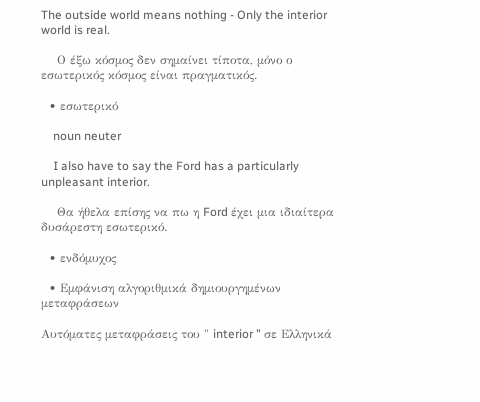The outside world means nothing - Only the interior world is real.

    Ο έξω κόσμος δεν σημαίνει τίποτα, μόνο ο εσωτερικός κόσμος είναι πραγματικός.

  • εσωτερικό

    noun neuter

    I also have to say the Ford has a particularly unpleasant interior.

    Θα ήθελα επίσης να πω η Ford έχει μια ιδιαίτερα δυσάρεστη εσωτερικό.

  • ενδόμυχος

  • Εμφάνιση αλγοριθμικά δημιουργημένων μεταφράσεων

Αυτόματες μεταφράσεις του " interior " σε Ελληνικά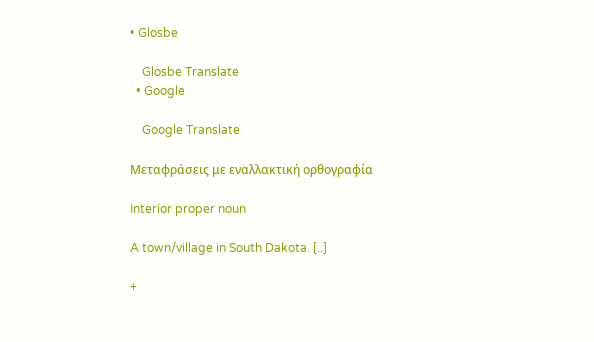• Glosbe

    Glosbe Translate
  • Google

    Google Translate

Μεταφράσεις με εναλλακτική ορθογραφία

Interior proper noun

A town/village in South Dakota. [..]

+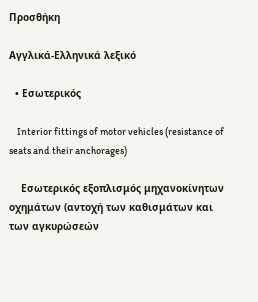Προσθήκη

Αγγλικά-Ελληνικά λεξικό

  • Εσωτερικός

    Interior fittings of motor vehicles (resistance of seats and their anchorages)

    Εσωτερικός εξοπλισμός μηχανοκίνητων οχημάτων (αντοχή των καθισμάτων και των αγκυρώσεών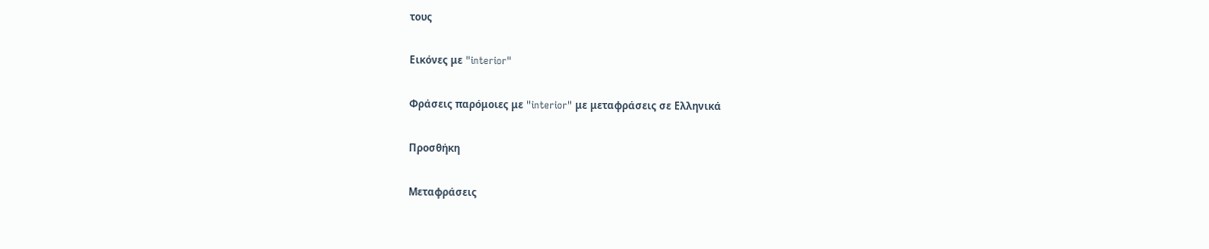τους

Εικόνες με "interior"

Φράσεις παρόμοιες με "interior" με μεταφράσεις σε Ελληνικά

Προσθήκη

Μεταφράσεις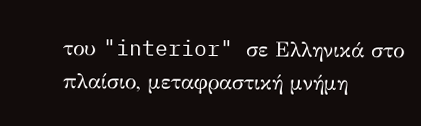του "interior" σε Ελληνικά στο πλαίσιο, μεταφραστική μνήμη